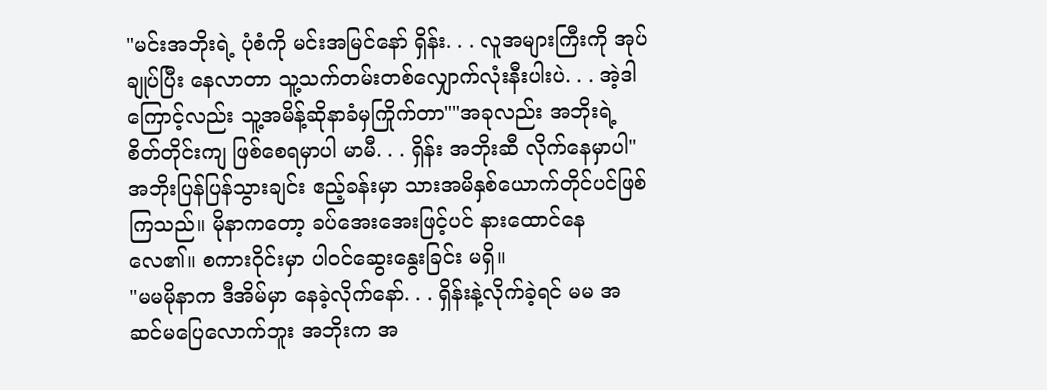"မင်းအဘိုးရဲ့ ပုံစံကို မင်းအမြင်နော် ရှိန်း. . . လူအများကြီးကို အုပ်ချုပ်ပြီး နေလာတာ သူ့သက်တမ်းတစ်လျှောက်လုံးနီးပါးပဲ. . . အဲ့ဒါကြောင့်လည်း သူ့အမိန့်ဆိုနာခံမှကြိုက်တာ""အခုလည်း အဘိုးရဲ့ စိတ်တိုင်းကျ ဖြစ်စေရမှာပါ မာမီ. . . ရှိန်း အဘိုးဆီ လိုက်နေမှာပါ"
အဘိုးပြန်ပြန်သွားချင်း ဧည့်ခန်းမှာ သားအမိနှစ်ယောက်တိုင်ပင်ဖြစ်ကြသည်။ မိုနာကတော့ ခပ်အေးအေးဖြင့်ပင် နားထောင်နေလေ၏။ စကားဝိုင်းမှာ ပါဝင်ဆွေးနွေးခြင်း မရှိ။
"မမမိုနာက ဒီအိမ်မှာ နေခဲ့လိုက်နော်. . . ရှိန်းနဲ့လိုက်ခဲ့ရင် မမ အဆင်မပြေလောက်ဘူး အဘိုးက အ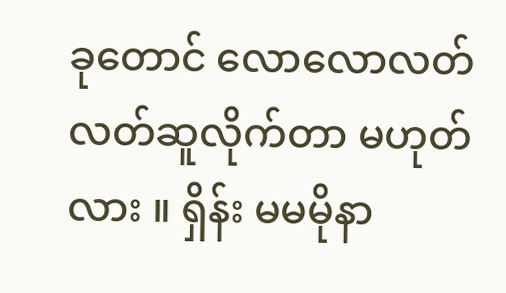ခုတောင် လောလောလတ်လတ်ဆူလိုက်တာ မဟုတ်လား ။ ရှိန်း မမမိုနာ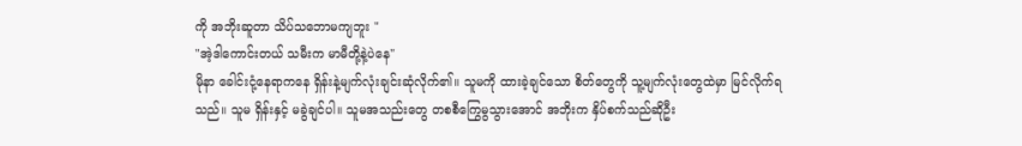ကို အဘိုးဆူတာ သိပ်သဘောမကျဘူး "
"အဲ့ဒါကောင်းတယ် သမီးက မာမီတို့နဲ့ပဲနေ"
မိုနာ ခေါင်းငုံ့နေရာကနေ ရှိန်းနဲ့မျက်လုံးချင်းဆုံလိုက်၏။ သူမကို ထားခဲ့ချင်သော စိတ်တွေကို သူ့မျက်လုံးတွေထဲမှာ မြင်လိုက်ရသည်။ သူမ ရှိန်းနှင့် မခွဲချင်ပါ။ သူမအသည်းတွေ တစစီကြွေမွသွားအောင် အဘိုးက နှိပ်စက်သည်ဆိုဦး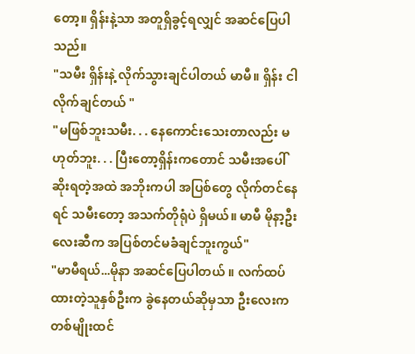တော့။ ရှိန်းနဲ့သာ အတူရှိခွင့်ရလျှင် အဆင်ပြေပါသည်။
"သမီး ရှိန်းနဲ့ လိုက်သွားချင်ပါတယ် မာမီ။ ရှိန်း ငါလိုက်ချင်တယ် "
"မဖြစ်ဘူးသမီး. . . နေကောင်းသေးတာလည်း မဟုတ်ဘူး. . . ပြီးတော့ရှိန်းကတောင် သမီးအပေါ် ဆိုးရတဲ့အထဲ အဘိုးကပါ အပြစ်တွေ လိုက်တင်နေရင် သမီးတော့ အသက်တိုရုံပဲ ရှိမယ်။ မာမီ မိုနာ့ဦးလေးဆီက အပြစ်တင်မခံချင်ဘူးကွယ်"
"မာမီရယ်...မိုနာ အဆင်ပြေပါတယ် ။ လက်ထပ်ထားတဲ့သူနှစ်ဦးက ခွဲနေတယ်ဆိုမှသာ ဦးလေးက တစ်မျိုးထင်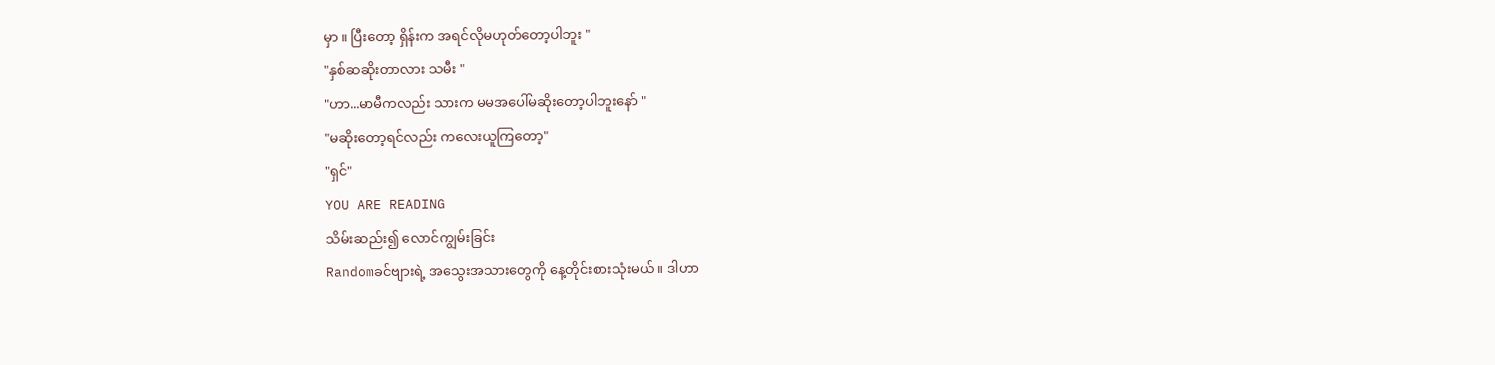မှာ ။ ပြီးတော့ ရှိန်းက အရင်လိုမဟုတ်တော့ပါဘူး "
"နှစ်ဆဆိုးတာလား သမီး "
"ဟာ...မာမီကလည်း သားက မမအပေါ်မဆိုးတော့ပါဘူးနော် "
"မဆိုးတော့ရင်လည်း ကလေးယူကြတော့"
"ရှင်"
YOU ARE READING
သိမ်းဆည်း၍ လောင်ကျွမ်းခြင်း
Randomခင်ဗျားရဲ့ အသွေးအသားတွေကို နေ့တိုင်းစားသုံးမယ်။ ဒါဟာ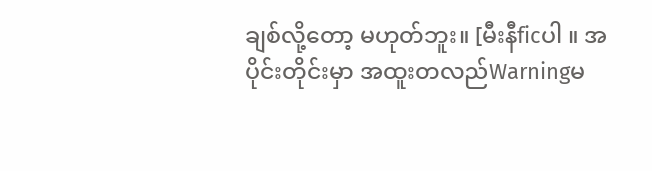ချစ်လို့တော့ မဟုတ်ဘူး။ [မီးနီficပါ ။ အပိုင်းတိုင်းမှာ အထူးတလည်Warningမ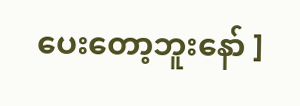ပေးတော့ဘူးနော် ]